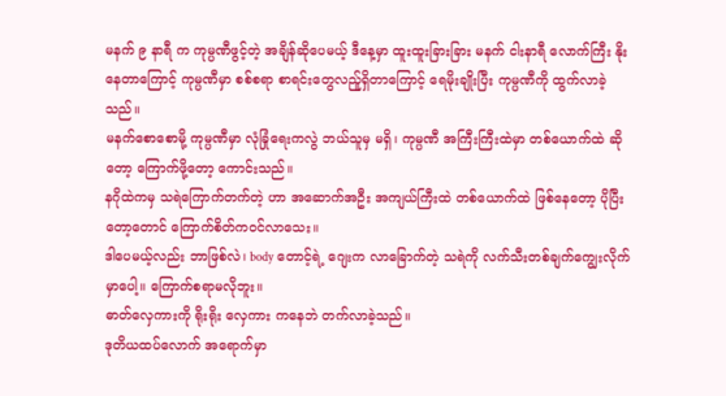မနက် ၉ နာရီ က ကုမ္ပဏီဖွင့်တဲ့ အချိန်ဆိုပေမယ့် ဒီနေ့မှာ ထူးထူးခြားခြား မနက် ငါးနာရီ လောက်ကြီး နိုးနေတာကြောင့် ကုမ္ပဏီမှာ စစ်စရာ စာရင်းတွေလည်ူရှိတာကြောင့် ရေမိုးချိုးပြီး ကုမ္ပဏီကို ထွက်လာခဲ့သည်။
မနက်စောစောမို့ ကုမ္ပဏီမှာ လုံခြုံရေးကလွဲ ဘယ်သူမှ မရှိ၊ ကုမ္ပဏီ အကြီးကြီးထဲမှာ တစ်ယောက်ထဲ ဆိုတော့ ကြောက်ဖို့တော့ ကောင်းသည်။
နဂိုထဲကမှ သရဲကြောက်တက်တဲ့ ဟာ အဆောက်အဦး အကျယ်ကြီးထဲ တစ်ယောက်ထဲ ဖြစ်နေတော့ ပိုပြီးတော့တောင် ကြောက်စိတ်ကဝင်လာသေး။
ဒါပေမယ့်လည်း ဘာဖြစ်လဲ၊ body တောင့်ရဲ့ ဂျေးက လာခြောက်တဲ့ သရဲကို လက်သီးတစ်ချက်ကျွေးလိုက်မှာပေါ့။ ကြောက်စရာမလိုဘူး။
ဓာတ်လှေကားကို ရိုးရိုး လှေကား ကနေဘဲ တက်လာခဲ့သည်။
ဒုတိယထပ်လောက် အရောက်မှာ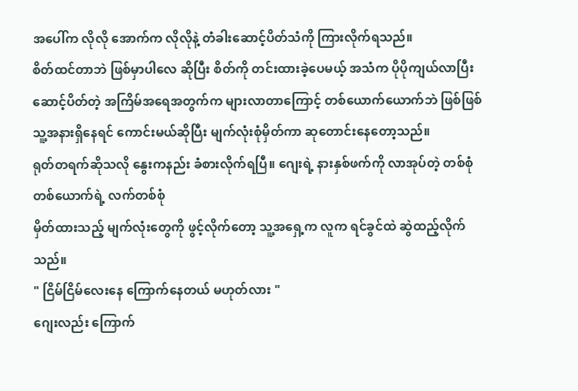အပေါ်က လိုလို အောက်က လိုလိုနဲ့ တံခါးဆောင့်ပိတ်သံကို ကြားလိုက်ရသည်။
စိတ်ထင်တာဘဲ ဖြစ်မှာပါလေ ဆိုပြီး စိတ်ကို တင်းထားခဲ့ပေမယ့် အသံက ပိုပိုကျယ်လာပြီး ဆောင့်ပိတ်တဲ့ အကြိမ်အရေအတွက်က များလာတာကြောင့် တစ်ယောက်ယောက်ဘဲ ဖြစ်ဖြစ် သူ့အနားရှိနေရင် ကောင်းမယ်ဆိုပြီး မျက်လုံးစုံမှိတ်ကာ ဆုတောင်းနေတော့သည်။
ရုတ်တရက်ဆိုသလို နွေးကနည်း ခံစားလိုက်ရပြီ။ ဂျေးရဲ့ နားနှစ်ဖက်ကို လာအုပ်တဲ့ တစ်စုံတစ်ယောက်ရဲ့ လက်တစ်စုံ
မှိတ်ထားသည့် မျက်လုံးတွေကို ဖွင့်လိုက်တော့ သူ့အရှေ့က လူက ရင်ခွင်ထဲ ဆွဲထည့်လိုက်သည်။
" ငြိမ်ငြိမ်လေးနေ ကြောက်နေတယ် မဟုတ်လား "
ဂျေးလည်း ကြောက်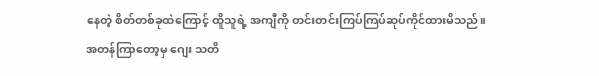နေတဲ့ စိတ်တစ်ခုထဲကြောင့် ထိူသူရဲ့ အကျီကို တင်းတင်းကြပ်ကြပ်ဆုပ်ကိုင်ထားမိသည်။
အတန်ကြာတော့မှ ဂျေး သတိ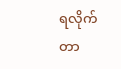ရလိုက်တာ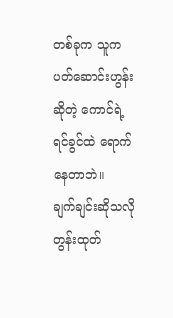တစ်ခုက သူက ပတ်ဆောင်းဟွန်းဆိုတဲ့ ကောင်ရဲ့ ရင်ခွင်ထဲ ရောက်နေတာဘဲ။
ချက်ချင်းဆိုသလို တွန်းထုတ်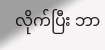လိုက်ပြီး ဘာ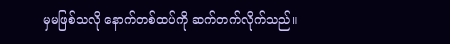မှမဖြစ်သလို နောက်တစ်ထပ်ကို ဆက်တက်လိုက်သည်။